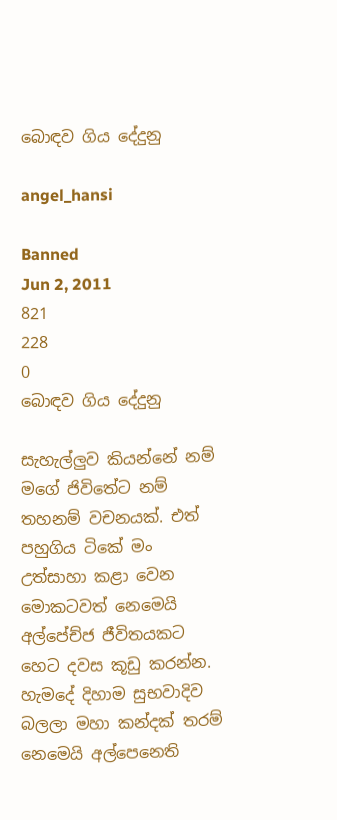බොඳව ගිය දේදුනු

angel_hansi

Banned
Jun 2, 2011
821
228
0
බොඳව ගිය දේදුනු

සැහැල්ලුව කියන්නේ නම් මගේ ජිවිතේට නම් තහනම් වචනයක්. එත් පහුගිය ටිකේ මං උත්සාහා කළා වෙන මොකටවත් නෙමෙයි අල්පේච්ජ ජීවිතයකට හෙට දවස කූඩු කරන්න. හැමදේ දිහාම සුභවාදිව බලලා මහා කන්දක් තරම් නෙමෙයි අල්පෙනෙති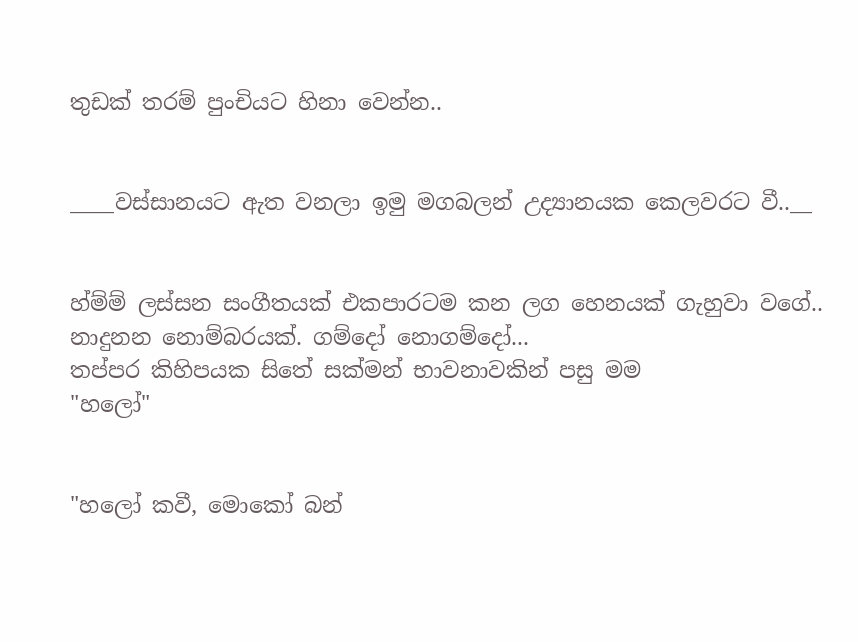තුඩක් තරම් පුංචියට හිනා වෙන්න..


____වස්සානයට ඇත වනලා ඉමු මගබලන් උද්‍යානයක කෙලවරට වී..__


හ්ම්ම් ලස්සන සංගීතයක් එකපාරටම කන ලග හෙනයක් ගැහුවා වගේ.. නාදුනන නොම්බරයක්. ගම්දෝ නොගම්දෝ...
තප්පර කිහිපයක සිතේ සක්මන් භාවනාවකින් පසු මම
"හලෝ"


"හලෝ කවී, මොකෝ බන්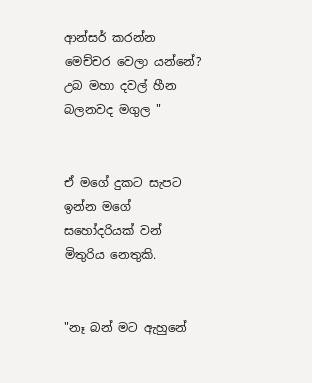ආන්සර් කරන්න මෙච්චර වෙලා යන්නේ? උබ මහා දවල් හීන බලනවද මගුල "


ඒ මගේ දුකට සැපට ඉන්න මගේ සහෝදරියක් වන් මිතුරිය නෙතුකි.


"නෑ බන් මට ඇහුනේ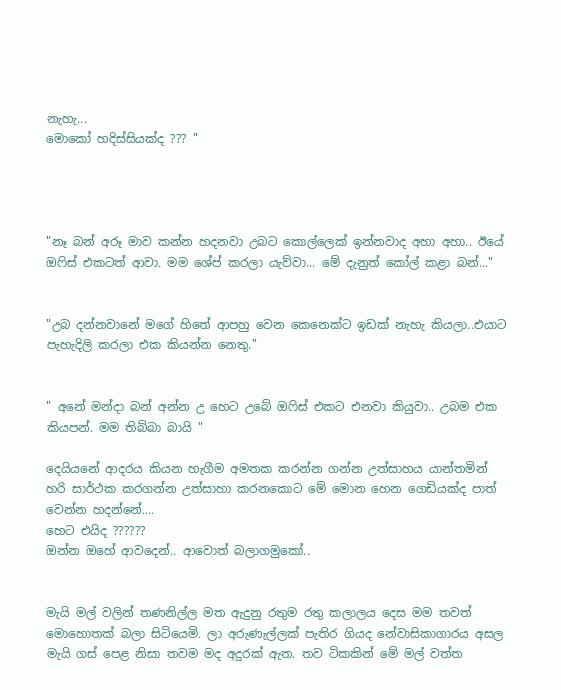නැහැ...
මොකෝ හදිස්සියක්ද ??? "




"නෑ බන් අරූ මාව කන්න හදනවා උබට කොල්ලෙක් ඉන්නවාද අහා අහා.. ඊයේ ඔෆිස් එකටත් ආවා. මම ශේප් කරලා යැව්වා... මේ දැනුත් කෝල් කළා බන්..."


"උබ දන්නවානේ මගේ හිතේ ආපහු වෙන කෙනෙක්ට ඉඩක් නැහැ කියලා..එයාට පැහැදිලි කරලා එක කියන්න නෙතු."


" අනේ මන්දා බන් අන්න උ හෙට උබේ ඔෆිස් එකට එනවා කියුවා.. උබම එක කියපන්. මම තිබ්බා බායි "

දෙයියනේ ආදරය කියන හැගීම අමතක කරන්න ගන්න උත්සාහය යාන්තමින් හරි සාර්ථක කරගන්න උත්සාහා කරනකොට මේ මොන හෙන ගෙඩියක්ද පාත් වෙන්න හදන්නේ....
හෙට එයිද ??????
ඔන්න ඔහේ ආවදෙන්.. ආවොත් බලාගමුකෝ..


මැයි මල් වලින් තණනිල්ල මත ඇදුනු රතුම රතු කලාලය දෙස මම තවත් මොහොතක් බලා සිටියෙමි. ලා අරුණැල්ලක් පැතිර ගියද නේවාසිකාගාරය අසල මැයි ගස් පෙළ නිසා තවම මද අදුරක්‌ ඇත. තව ටිකකින් මේ මල් වත්ත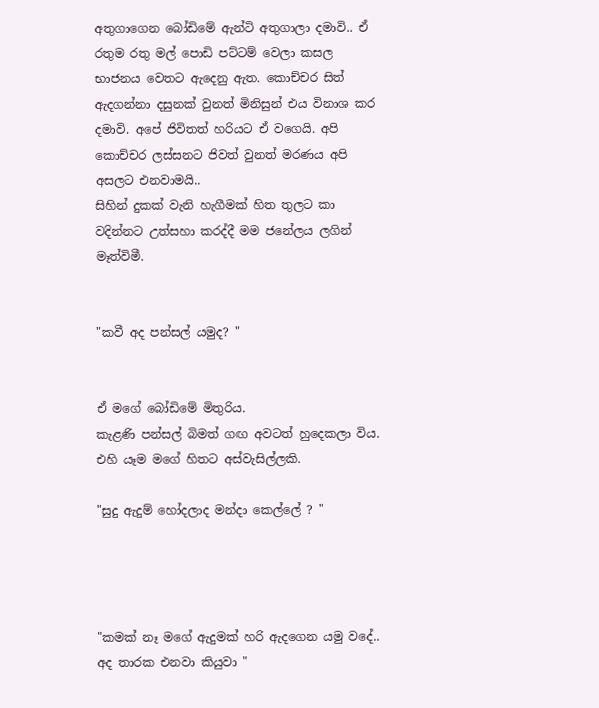අතුගාගෙන බෝඩිමේ ඇන්ටි අතුගාලා දමාවි.. ඒ රතුම රතු මල් පොඩි පට්ටම් වෙලා කසල භාජනය වෙතට ඇදෙනු ඇත. කොච්චර සිත් ඇදගන්නා දසුනක් වුනත් මිනිසුන් එය විනාශ කර දමාවි. අපේ ජිවිතත් හරියට ඒ වගෙයි. අපි කොච්චර ලස්සනට ජිවත් වුනත් මරණය අපි අසලට එනවාමයි..
සිහින් දුකක් වැනි හැගීමක් හිත තුලට කා වදින්නට උත්සහා කරද්දී මම ජනේලය ලගින් මෑත්විමී.


"කවී අද පන්සල් යමුද? "


ඒ මගේ බෝඩිමේ මිතුරිය.
කැළණි පන්සල් බිමත් ගඟ අවටත් හුදෙකලා විය. එහි යෑම මගේ හිතට අස්වැසිල්ලකි.

"සුදු ඇදුම් හෝදලාද මන්දා කෙල්ලේ ? "




"කමක් නෑ මගේ ඇදුමක් හරි ඇදගෙන යමු වදේ.. අද තාරක එනවා කියුවා "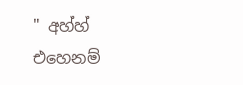" අහ්හ් එහෙනම්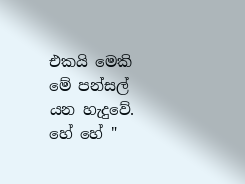එකයි මෙකි මේ පන්සල් යන හැදුවේ. හේ හේ "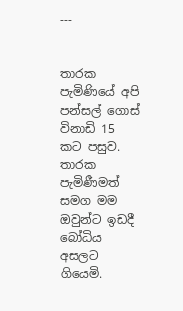---


තාරක පැමිණියේ අපි පන්සල් ගොස් විනාඩි 15 කට පසුව. තාරක පැමිණීමත් සමග මම ඔවුන්ට ඉඩදී බෝධිය අසලට ගියෙමි.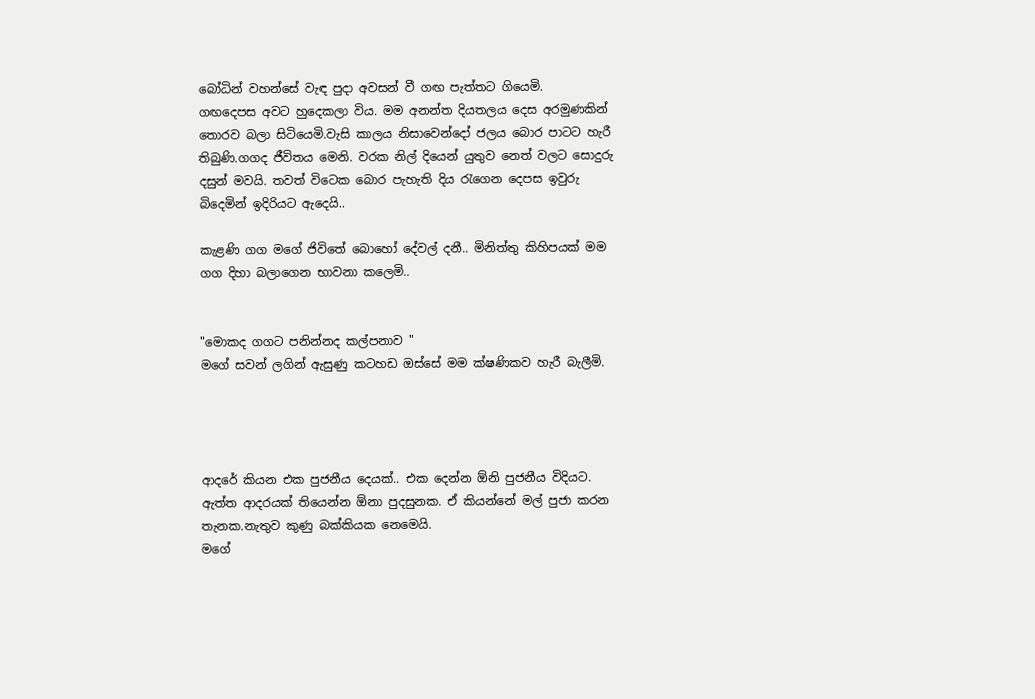බෝධින් වහන්සේ වැඳ පුදා අවසන් වී ගඟ පැත්තට ගියෙමි.
ගඟදෙපස අවට හුදෙකලා විය. මම අනන්ත දියතලය දෙස අරමුණකින් තොරව බලා සිටියෙමි.වැසි කාලය නිසාවෙන්දෝ ජලය බොර පාටට හැරී තිබුණි.ගගද ජීවිතය මෙනි. වරක නිල් දියෙන් යුතුව නෙත් වලට සොදුරු දසුන් මවයි. තවත් විටෙක බොර පැහැති දිය රැගෙන දෙපස ඉවුරු බිදෙමින් ඉදිරියට ඇදෙයි..

කැළණි ගග මගේ ජිවිතේ බොහෝ දේවල් දනී.. මිනිත්තු කිහිපයක් මම ගග දිහා බලාගෙන භාවනා කලෙමි..


"මොකද ගගට පනින්නද කල්පනාව "
මගේ සවන් ලගින් ඇසුණු කටහඩ ඔස්සේ මම ක්ෂණිකව හැරී බැලීමි.




ආදරේ කියන එක පුජනීය දෙයක්.. එක දෙන්න ඕනි පුජනීය විදියට. ඇත්ත ආදරයක් තියෙන්න ඕනා පුදසුනක. ඒ කියන්නේ මල් පුජා කරන තැනක.නැතුව කුණු බක්කියක නෙමෙයි.
මගේ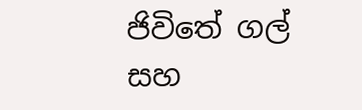ජිවිතේ ගල් සහ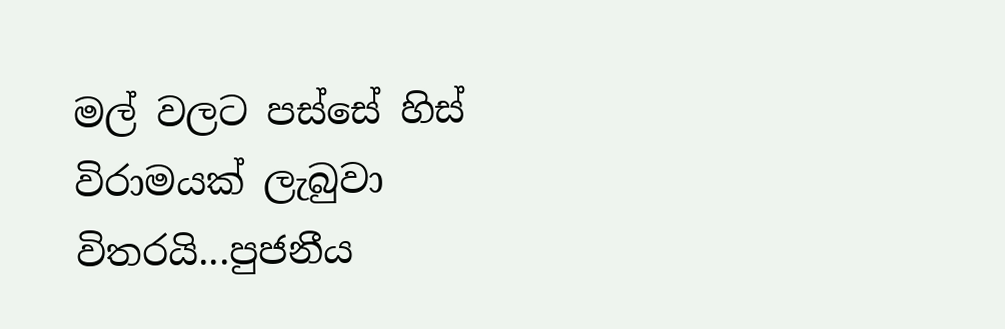මල් වලට පස්සේ හිස් විරාමයක් ලැබුවා විතරයි...පුජනීය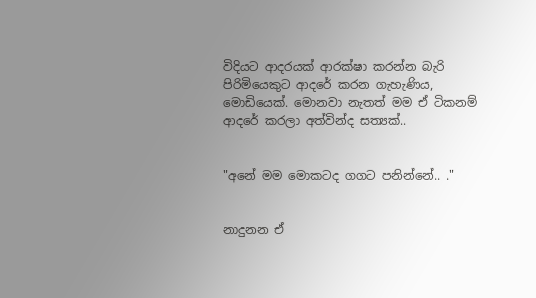විදියට ආදරයක් ආරක්ෂා කරන්න බැරි පිරිමියෙකුට ආදරේ කරන ගැහැණිය, මොඩියෙක්. මොනවා නැතත් මම ඒ ටිකනම් ආදරේ කරලා අත්වින්ද සත්‍යක්..


"අනේ මම මොකටද ගගට පනින්නේ.. ."


නාදුනන ඒ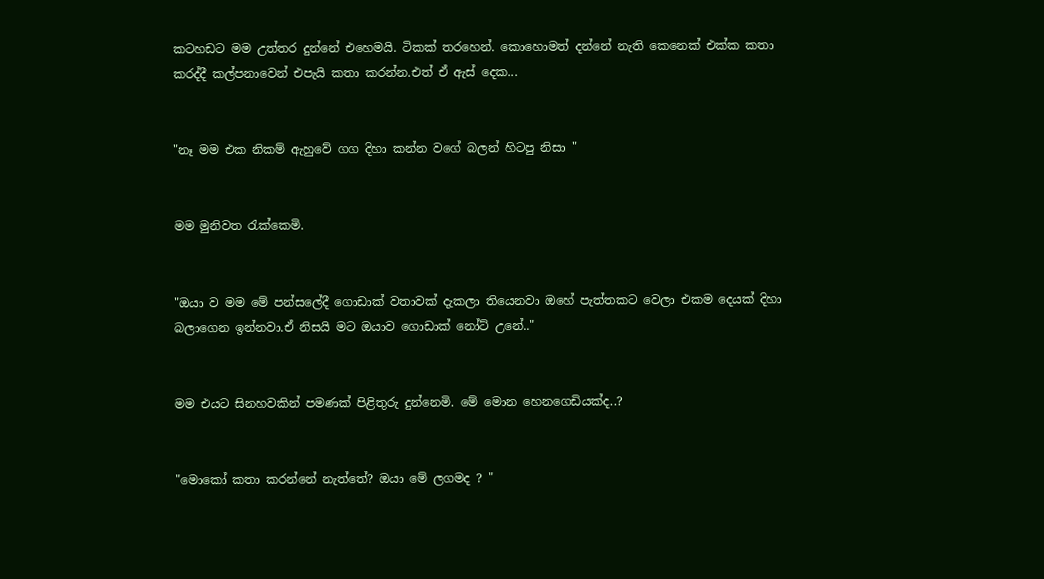කටහඩට මම උත්තර දුන්නේ එහෙමයි. ටිකක් තරහෙන්. කොහොමත් දන්නේ නැති කෙනෙක් එක්ක කතා කරද්දී කල්පනාවෙන් එපැයි කතා කරන්න.එත් ඒ ඇස් දෙක...


"නෑ මම එක නිකම් ඇහුවේ ගග දිහා කන්න වගේ බලන් හිටපු නිසා "


මම මුනිවත රැක්කෙමි.


"ඔයා ව මම මේ පන්සලේදී ගොඩාක් වතාවක් දැකලා තියෙනවා ඔහේ පැත්තකට වෙලා එකම දෙයක් දිහා බලාගෙන ඉන්නවා.ඒ නිසයි මට ඔයාව ගොඩාක් නෝට් උනේ.."


මම එයට සිනහවකින් පමණක් පිළිතුරු දුන්නෙමි. මේ මොන හෙනගෙඩියක්ද..?


"මොකෝ කතා කරන්නේ නැත්තේ? ඔයා මේ ලගමද ? "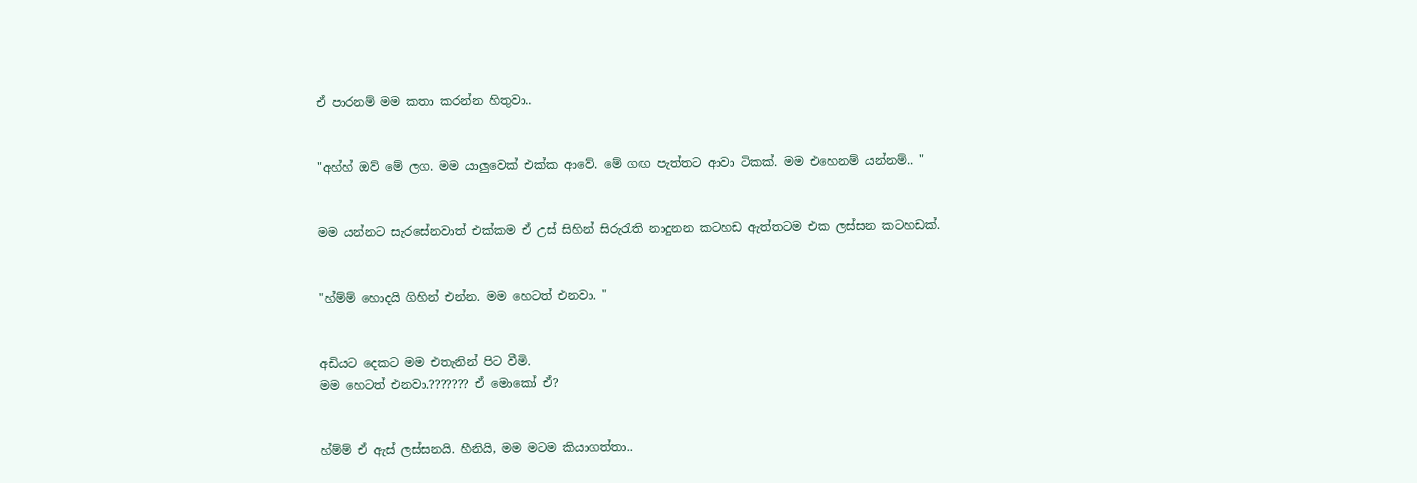ඒ පාරනම් මම කතා කරන්න හිතුවා..


"අහ්හ් ඔව් මේ ලග. මම යාලුවෙක් එක්ක ආවේ. මේ ගඟ පැත්තට ආවා ටිකක්. මම එහෙනම් යන්නම්.. "


මම යන්නට සැරසේනවාත් එක්කම ඒ උස් සිහින් සිරුරැති නාදුනන කටහඩ ඇත්තටම එක ලස්සන කටහඩක්.


"හ්ම්ම් හොදයි ගිහින් එන්න. මම හෙටත් එනවා. "


අඩියට දෙකට මම එතැනින් පිට වීමි.
මම හෙටත් එනවා.??????? ඒ මොකෝ ඒ?


හ්ම්ම් ඒ ඇස් ලස්සනයි. හීනියි, මම මටම කියාගත්තා..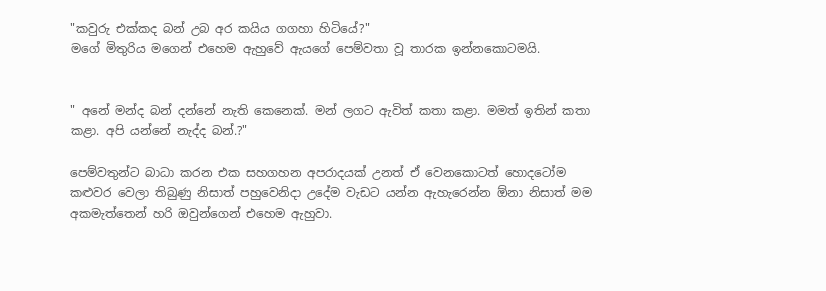"කවුරු එක්කද බන් උබ අර කයිය ගගහා හිටියේ?"
මගේ මිතුරිය මගෙන් එහෙම ඇහුවේ ඇයගේ පෙම්වතා වූ තාරක ඉන්නකොටමයි.


" අනේ මන්ද බන් දන්නේ නැති කෙනෙක්. මන් ලගට ඇවිත් කතා කළා. මමත් ඉතින් කතා කළා. අපි යන්නේ නැද්ද බන්.?"

පෙම්වතුන්ට බාධා කරන එක සහගහන අපරාදයක් උනත් ඒ වෙනකොටත් හොදටෝම කළුවර වෙලා තිබුණු නිසාත් පහුවෙනිදා උදේම වැඩට යන්න ඇහැරෙන්න ඕනා නිසාත් මම අකමැත්තෙන් හරි ඔවුන්ගෙන් එහෙම ඇහුවා.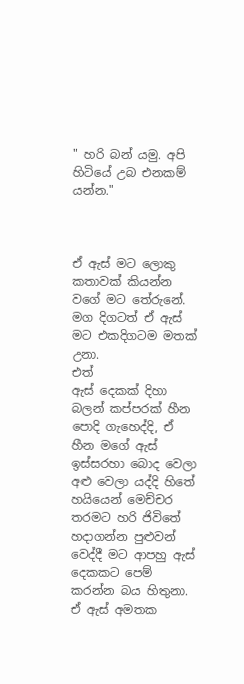" හරි බන් යමු. අපි හිටියේ උබ එනකම් යන්න."



ඒ ඇස් මට ලොකු කතාවක් කියන්න වගේ මට තේරුනේ. මග දිගටත් ඒ ඇස් මට එකදිගටම මතක් උනා.
එත්
ඇස් දෙකක් දිහා බලන් කප්පරක් හීන පොදි ගැහෙද්දි, ඒ හීන මගේ ඇස් ඉස්සරහා බොද වෙලා අළු වෙලා යද්දි හිතේ හයියෙන් මෙච්චර තරමට හරි ජිවිතේ හදාගන්න පුළුවන් වෙද්දී මට ආපහු ඇස් දෙකකට පෙම් කරන්න බය හිතුනා. ඒ ඇස් අමතක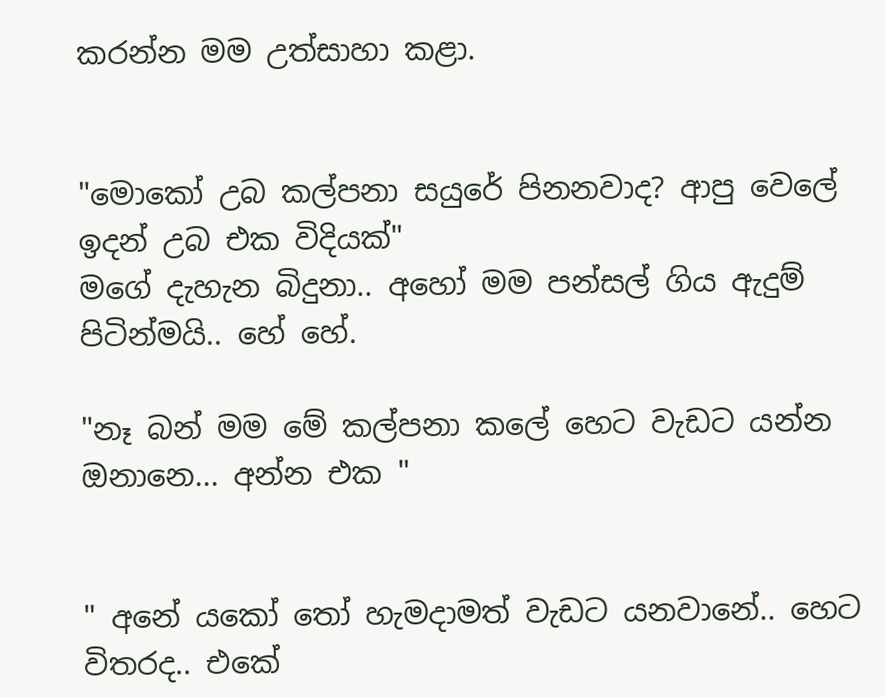කරන්න මම උත්සාහා කළා.


"මොකෝ උබ කල්පනා සයුරේ පිනනවාද? ආපු වෙලේ ඉදන් උබ එක විදියක්"
මගේ දැහැන බිදුනා.. අහෝ මම පන්සල් ගිය ඇදුම් පිටින්මයි.. හේ හේ.

"නෑ බන් මම මේ කල්පනා කලේ හෙට වැඩට යන්න ඔනානෙ... අන්න එක "


" අනේ යකෝ තෝ හැමදාමත් වැඩට යනවානේ.. හෙට විතරද.. එකේ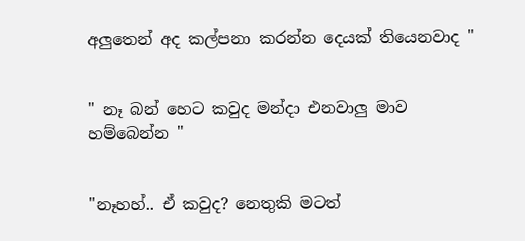අලුතෙන් අද කල්පනා කරන්න දෙයක් තියෙනවාද "


" නෑ බන් හෙට කවුද මන්දා එනවාලු මාව හම්බෙන්න "


"නෑහහ්.. ඒ කවුද? නෙතුකි මටත්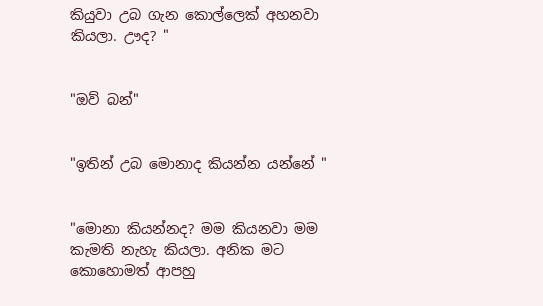කියුවා උබ ගැන කොල්ලෙක් අහනවා කියලා. ඌද? "


"ඔව් බන්"


"ඉතින් උබ මොනාද කියන්න යන්නේ "


"මොනා කියන්නද? මම කියනවා මම කැමති නැහැ කියලා. අනික මට කොහොමත් ආපහු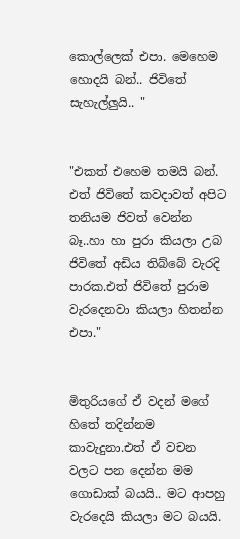කොල්ලෙක් එපා. මෙහෙම හොදයි බන්.. ජිවිතේ සැහැල්ලුයි.. "


"එකත් එහෙම තමයි බන්. එත් ජිවිතේ කවදාවත් අපිට තනියම ජිවත් වෙන්න බෑ..හා හා පුරා කියලා උබ ජිවිතේ අඩිය තිබ්බේ වැරදි පාරක.එත් ජිවිතේ පුරාම වැරදෙනවා කියලා හිතන්න එපා."


මිතුරියගේ ඒ වදන් මගේ හිතේ තදින්නම කාවැදුනා.එත් ඒ වචන වලට පන දෙන්න මම ගොඩාක් බයයි.. මට ආපහු වැරදෙයි කියලා මට බයයි.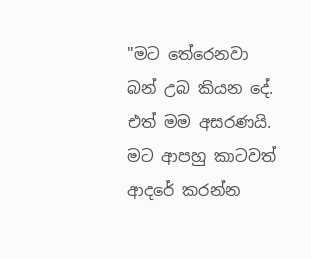"මට තේරෙනවා බන් උබ කියන දේ. එත් මම අසරණයි. මට ආපහු කාටවත් ආදරේ කරන්න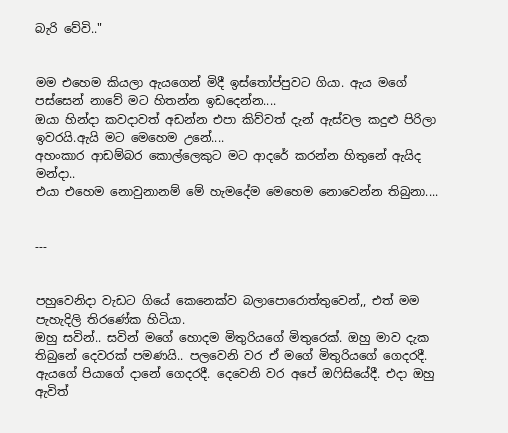බැරි වේවි.."


මම එහෙම කියලා ඇයගෙන් මිදී ඉස්තෝප්පුවට ගියා. ඇය මගේ පස්සෙන් නාවේ මට හිතන්න ඉඩදෙන්න....
ඔයා හින්දා කවදාවත් අඩන්න එපා කිව්වත් දැන් ඇස්වල කදුළු පිරිලා ඉවරයි.ඇයි මට මෙහෙම උනේ....
අහංකාර ආඩම්බර කොල්ලෙකුට මට ආදරේ කරන්න හිතුනේ ඇයිද මන්දා..
එයා එහෙම නොවුනානම් මේ හැමදේම මෙහෙම නොවෙන්න තිබුනා....


---


පහුවෙනිදා වැඩට ගියේ කෙනෙක්ව බලාපොරොත්තුවෙන්,, එත් මම පැහැදිලි තිරණේක හිටියා.
ඔහු සවින්.. සවින් මගේ හොදම මිතුරියගේ මිතුරෙක්. ඔහු මාව දැක තිබුනේ දෙවරක් පමණයි.. පලවෙනි වර ඒ මගේ මිතුරියගේ ගෙදරදී. ඇයගේ පියාගේ දානේ ගෙදරදී. දෙවෙනි වර අපේ ඔෆිසියේදී. එදා ඔහු ඇවිත්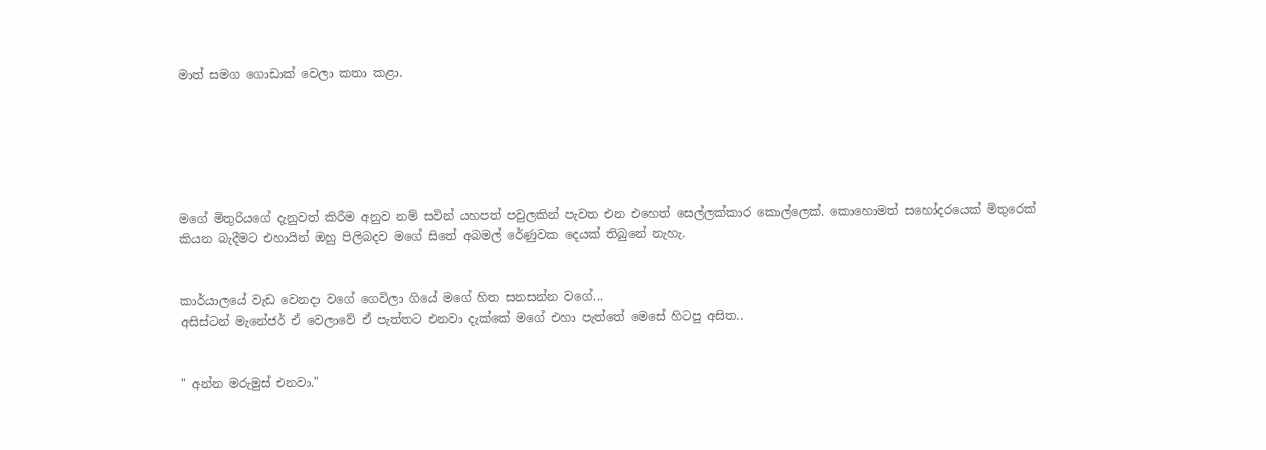මාත් සමග ගොඩාක් වෙලා කතා කළා.






මගේ මිතුරියගේ දැනුවත් කිරීම අනුව නම් සවින් යහපත් පවුලකින් පැවත එන එහෙත් සෙල්ලක්කාර කොල්ලෙක්. කොහොමත් සහෝදරයෙක් මිතුරෙක් කියන බැදීමට එහායින් ඔහු පිලිබදව මගේ සිතේ අබමල් රේණුවක දෙයක් තිබුනේ නැහැ.


කාර්යාලයේ වැඩ වෙනදා වගේ ගෙවිලා ගියේ මගේ හිත සනසන්න වගේ...
අසිස්ටන් මැනේජර් ඒ වෙලාවේ ඒ පැත්තට එනවා දැක්කේ මගේ එහා පැත්තේ මෙසේ හිටපු අසිත..


" අන්න මරුමුස් එනවා."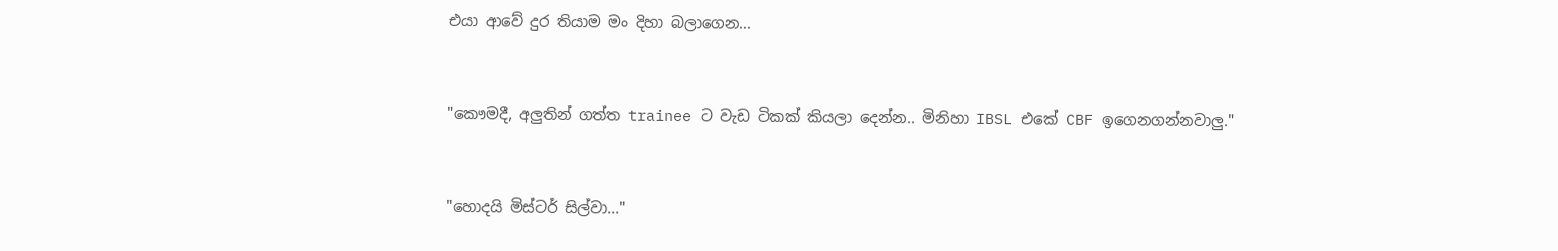එයා ආවේ දුර තියාම මං දිහා බලාගෙන...


"කෞමදී, අලුතින් ගත්ත trainee ට වැඩ ටිකක් කියලා දෙන්න.. මිනිහා IBSL එකේ CBF ඉගෙනගන්නවාලු."


"හොදයි මිස්ටර් සිල්වා..."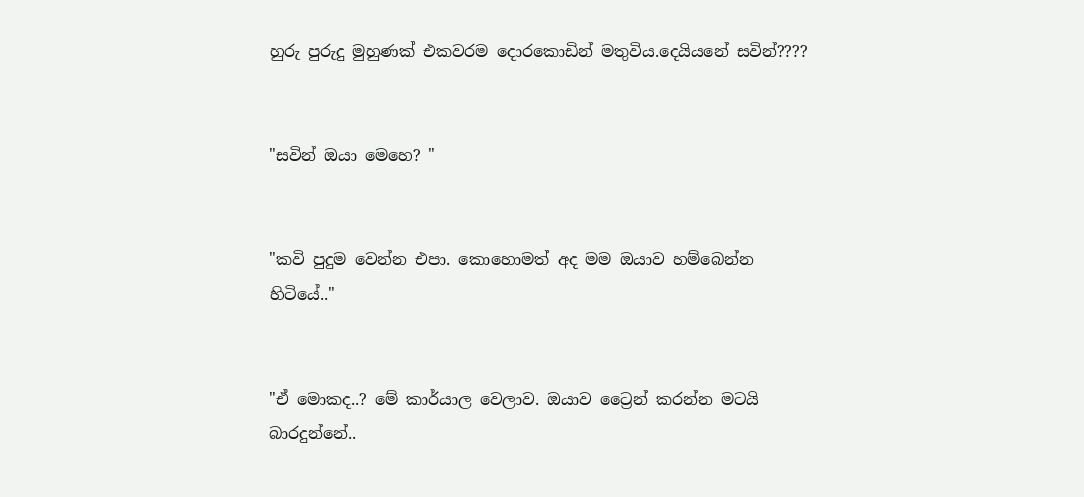හුරු පුරුදු මුහුණක් එකවරම දොරකොඩින් මතුවිය.දෙයියනේ සවින්????


"සවින් ඔයා මෙහෙ? "


"කවි පුදුම වෙන්න එපා. කොහොමත් අද මම ඔයාව හම්බෙන්න හිටියේ.."


"ඒ මොකද..? මේ කාර්යාල වෙලාව. ඔයාව ට්‍රෛන් කරන්න මටයි බාරදුන්නේ..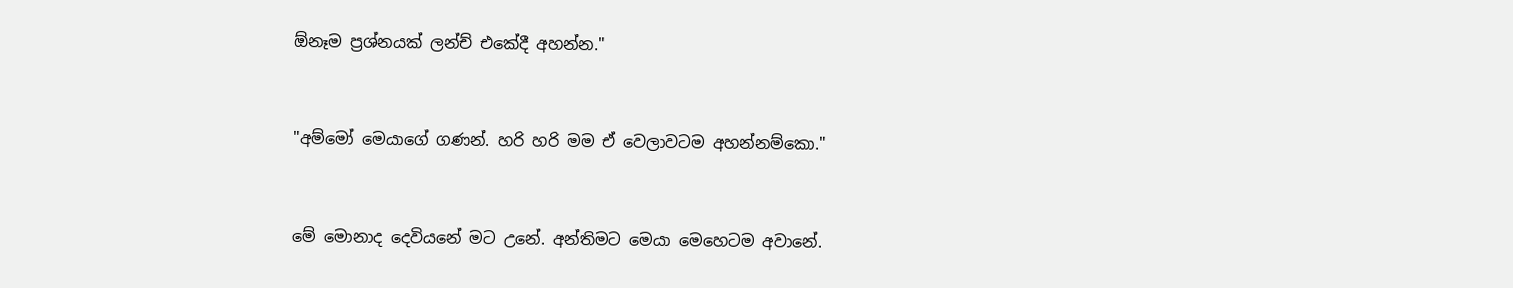ඕනෑම ප්‍රශ්නයක් ලන්ච් එකේදී අහන්න."


"අම්මෝ මෙයාගේ ගණන්. හරි හරි මම ඒ වෙලාවටම අහන්නම්කො."


මේ මොනාද දෙවියනේ මට උනේ. අන්තිමට මෙයා මෙහෙටම අවානේ.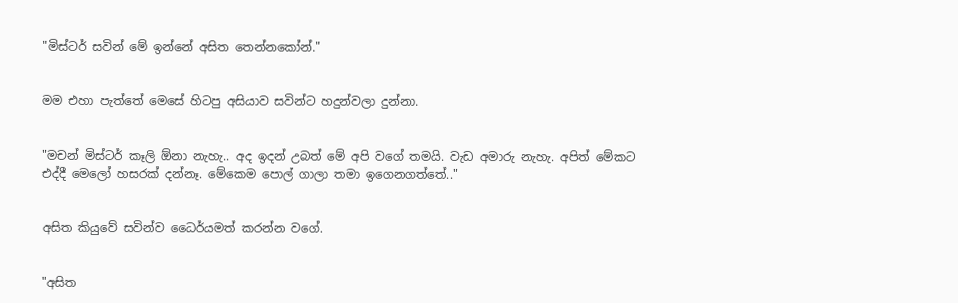"මිස්ටර් සවින් මේ ඉන්නේ අසිත තෙන්නකෝන්."


මම එහා පැත්තේ මෙසේ හිටපු අසියාව සවින්ට හදුන්වලා දුන්නා.


"මචන් මිස්ටර් කෑලි ඕනා නැහැ.. අද ඉදන් උබත් මේ අපි වගේ තමයි. වැඩ අමාරු නැහැ. අපිත් මේකට එද්දී මෙලෝ හසරක් දන්නෑ. මේකෙම පොල් ගාලා තමා ඉගෙනගත්තේ.."


අසිත කියුවේ සවින්ව ධෛර්යමත් කරන්න වගේ.


"අසිත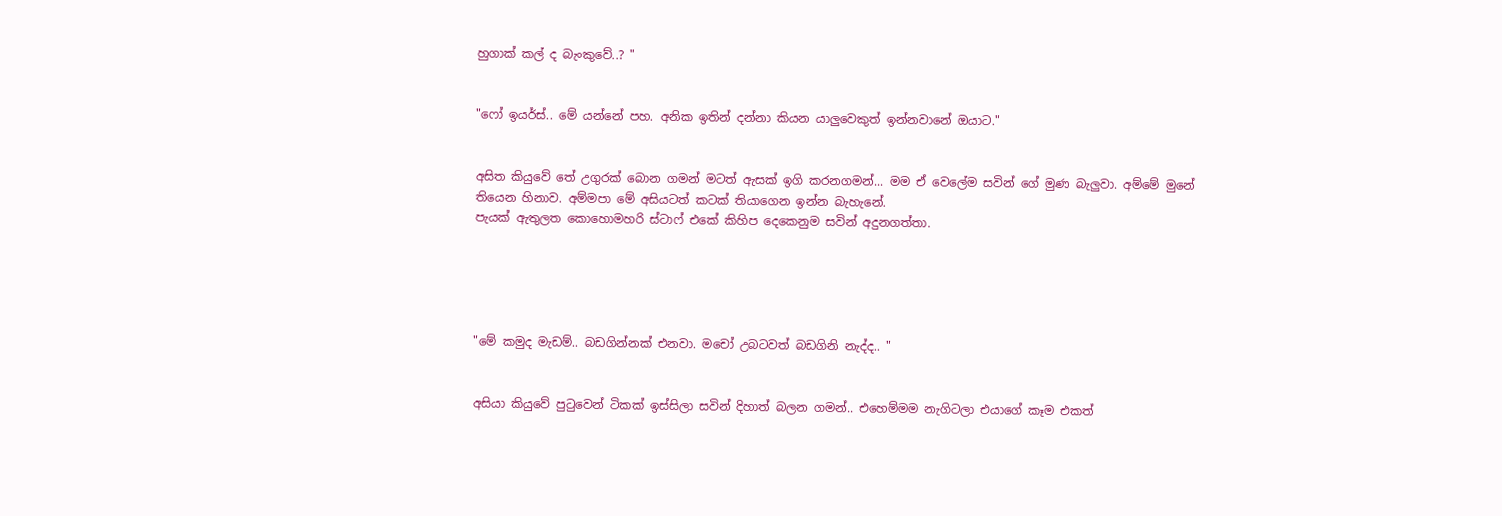හුගාක් කල් ද බැංකුවේ..? "


"ෆෝ ඉයර්ස්.. මේ යන්නේ පහ. අනික ඉතින් දන්නා කියන යාලුවෙකුත් ඉන්නවානේ ඔයාට."


අසිත කියුවේ තේ උගුරක්‌ බොන ගමන් මටත් ඇසක් ඉගි කරනගමන්... මම ඒ වෙලේම සවින් ගේ මුණ බැලුවා. අම්මේ මුනේ තියෙන හිනාව. අම්මපා මේ අසියටත් කටක් තියාගෙන ඉන්න බැහැනේ.
පැයක් ඇතුලත කොහොමහරි ස්ටාෆ් එකේ කිහිප දෙකෙනුම සවින් අදුනගත්තා.





"මේ කමුද මැඩම්.. බඩගින්නක් එනවා. මචෝ උබටවත් බඩගිනි නැද්ද.. "


අසියා කියුවේ පුටුවෙන් ටිකක් ඉස්සිලා සවින් දිහාත් බලන ගමන්.. එහෙම්මම නැගිටලා එයාගේ කෑම එකත්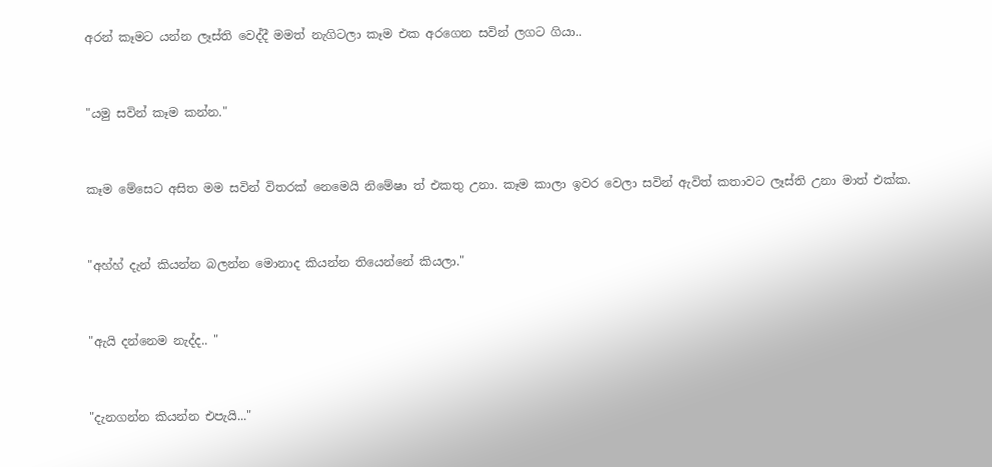අරන් කෑමට යන්න ලෑස්ති වෙද්දී මමත් නැගිටලා කෑම එක අරගෙන සවින් ලගට ගියා..


"යමු සවින් කෑම කන්න."


කෑම මේසෙට අසිත මම සවින් විතරක් නෙමෙයි නිමේෂා ත් එකතු උනා. කෑම කාලා ඉවර වෙලා සවින් ඇවිත් කතාවට ලෑස්ති උනා මාත් එක්ක.


"අහ්හ් දැන් කියන්න බලන්න මොනාද කියන්න තියෙන්නේ කියලා."


"ඇයි දන්නෙම නැද්ද.. "


"දැනගන්න කියන්න එපැයි..."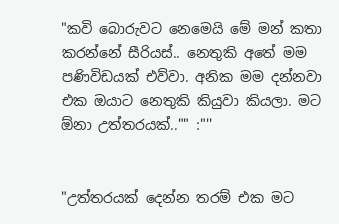"කවි බොරුවට නෙමෙයි මේ මන් කතා කරන්නේ සීරියස්.. නෙතුකි අතේ මම පණිවිඩයක් එව්වා. අනික මම දන්නවා එක ඔයාට නෙතුකි කියුවා කියලා. මට ඕනා උත්තරයක්‌.."" :"''


"උත්තරයක්‌ දෙන්න තරම් එක මට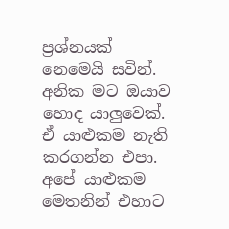ප්‍රශ්නයක් නෙමෙයි සවින්. අනික මට ඔයාව හොද යාලුවෙක්. ඒ යාළුකම නැති කරගන්න එපා. අපේ යාළුකම මෙතනින් එහාට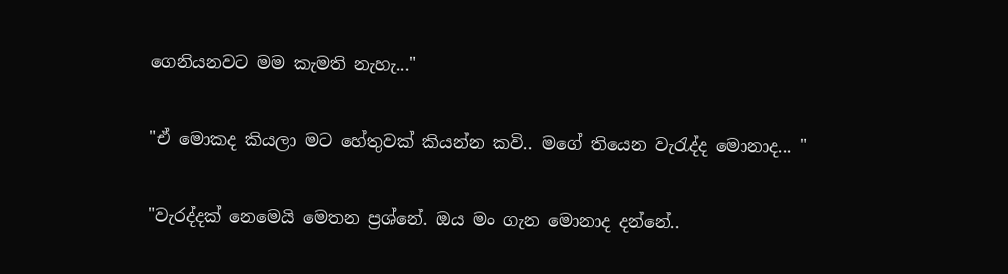ගෙනියනවට මම කැමති නැහැ..."


"ඒ මොකද කියලා මට හේතුවක් කියන්න කවි.. මගේ තියෙන වැරැද්ද මොනාද... "


"වැරද්දක් නෙමෙයි මෙතන ප්‍රශ්නේ. ඔය මං ගැන මොනාද දන්නේ..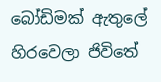බෝඩිමක් ඇතුලේ හිරවෙලා ජිවිතේ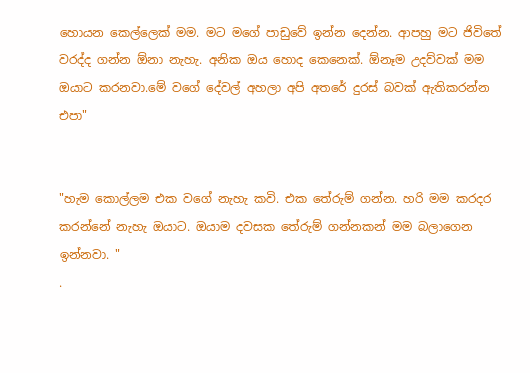හොයන කෙල්ලෙක් මම. මට මගේ පාඩුවේ ඉන්න දෙන්න. ආපහු මට ජිවිතේ වරද්ද ගන්න ඕනා නැහැ. අනික ඔය හොද කෙනෙක්. ඕනෑම උදව්වක් මම ඔයාට කරනවා.මේ වගේ දේවල් අහලා අපි අතරේ දුරස් බවක් ඇතිකරන්න එපා"


"හැම කොල්ලම එක වගේ නැහැ කවි. එක තේරුම් ගන්න. හරි මම කරදර කරන්නේ නැහැ ඔයාට. ඔයාම දවසක තේරුම් ගන්නකන් මම බලාගෙන ඉන්නවා. "
.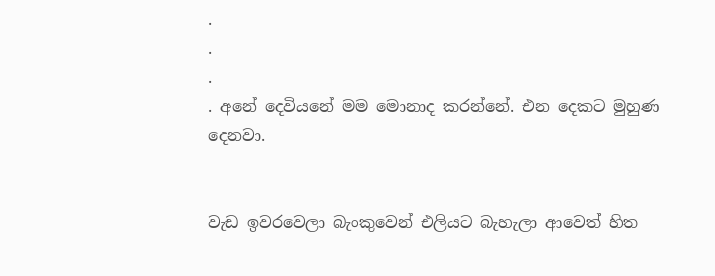.
.
.
. අනේ දෙවියනේ මම මොනාද කරන්නේ. එන දෙකට මුහුණ දෙනවා.


වැඩ ඉවරවෙලා බැංකුවෙන් එලියට බැහැලා ආවෙත් හිත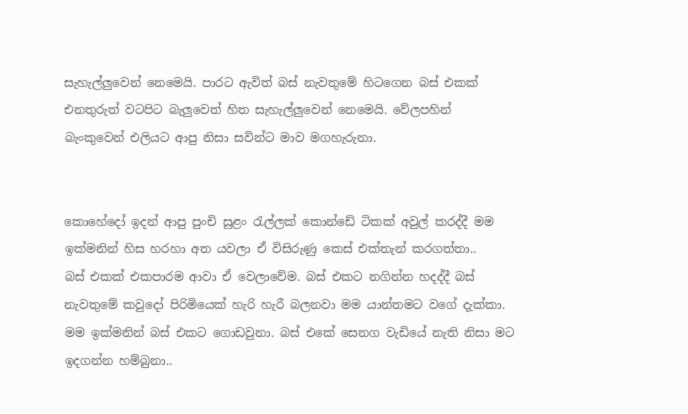සැහැල්ලුවෙන් නෙමෙයි. පාරට ඇවිත් බස් නැවතුමේ හිටගෙන බස් එකක් එනතුරුත් වටපිට බැලුවෙත් හිත සැහැල්ලුවෙන් නෙමෙයි. වේලපහින් බැංකුවෙන් එලියට ආපු නිසා සවින්ට මාව මගහැරුනා.


කොහේදෝ ඉදන් ආපු පුංචි සුළං රැල්ලක් කොන්ඩේ ටිකක් අවුල් කරද්දී මම ඉක්මනින් හිස හරහා අත යවලා ඒ විසිරුණු කෙස් එක්තැන් කරගත්තා..
බස් එකක් එකපාරම ආවා ඒ වෙලාවේම. බස් එකට නගින්න හදද්දී බස් නැවතුමේ කවුදෝ පිරිමියෙක් හැරි හැරී බලනවා මම යාන්තමට වගේ දැක්කා. මම ඉක්මනින් බස් එකට ගොඩවුනා. බස් එකේ සෙනග වැඩියේ නැති නිසා මට ඉදගන්න හම්බුනා..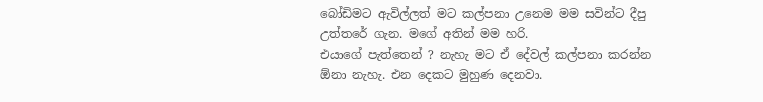බෝඩිමට ඇවිල්ලත් මට කල්පනා උනෙම මම සවින්ට දීපු උත්තරේ ගැන. මගේ අතින් මම හරි.
එයාගේ පැත්තෙන් ? නැහැ මට ඒ දේවල් කල්පනා කරන්න ඕනා නැහැ. එන දෙකට මුහුණ දෙනවා.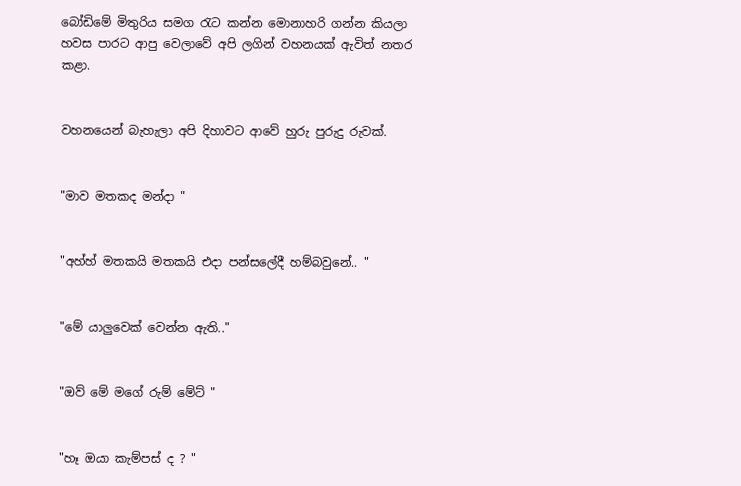බෝඩිමේ මිතුරිය සමග රැට කන්න මොනාහරි ගන්න කියලා හවස පාරට ආපු වෙලාවේ අපි ලගින් වහනයක් ඇවිත් නතර කළා.


වහනයෙන් බැහැලා අපි දිහාවට ආවේ හුරු පුරුදු රුවක්.


"මාව මතකද මන්දා "


"අහ්හ් මතකයි මතකයි එදා පන්සලේදී හම්බවුනේ.. "


"මේ යාලුවෙක් වෙන්න ඇති.."


"ඔව් මේ මගේ රුම් මේට් "


"හෑ ඔයා කැම්පස් ද ? "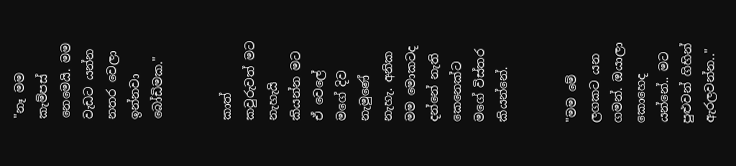"නෑ මම කැම්පස් නෙමෙයි. මම වැඩට යන්න නතර වෙලා ඉන්නවා බෝඩිමක."


කාත් කවුරුවත් මට නැහැයි කියන්න මට ඒ වෙලේ මගේ දිව නැමුණේ නැහැ. අනික මම මොකටද දන්නේ නැති කෙනෙක්ට මගේ විස්තර කියන්නේ.


"මම මේ ලගකට යන ගමන්. ඔයාලා කොහෙද යන්නේ.. මට පුළුවන් ගිහින් ඇරලවන්න.."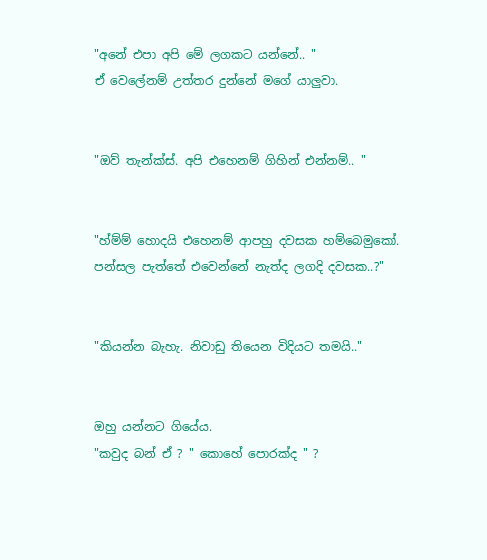"අනේ එපා අපි මේ ලගකට යන්නේ.. "
ඒ වෙලේනම් උත්තර දුන්නේ මගේ යාලුවා.


"ඔව් තැන්ක්ස්. අපි එහෙනම් ගිහින් එන්නම්.. "


"හ්ම්ම් හොදයි එහෙනම් ආපහු දවසක හම්බෙමුකෝ. පන්සල පැත්තේ එවෙන්නේ නැත්ද ලගදි දවසක..?"


"කියන්න බැහැ. නිවාඩු තියෙන විදියට තමයි.."


ඔහු යන්නට ගියේය.
"කවුද බන් ඒ ? " කොහේ පොරක්ද " ?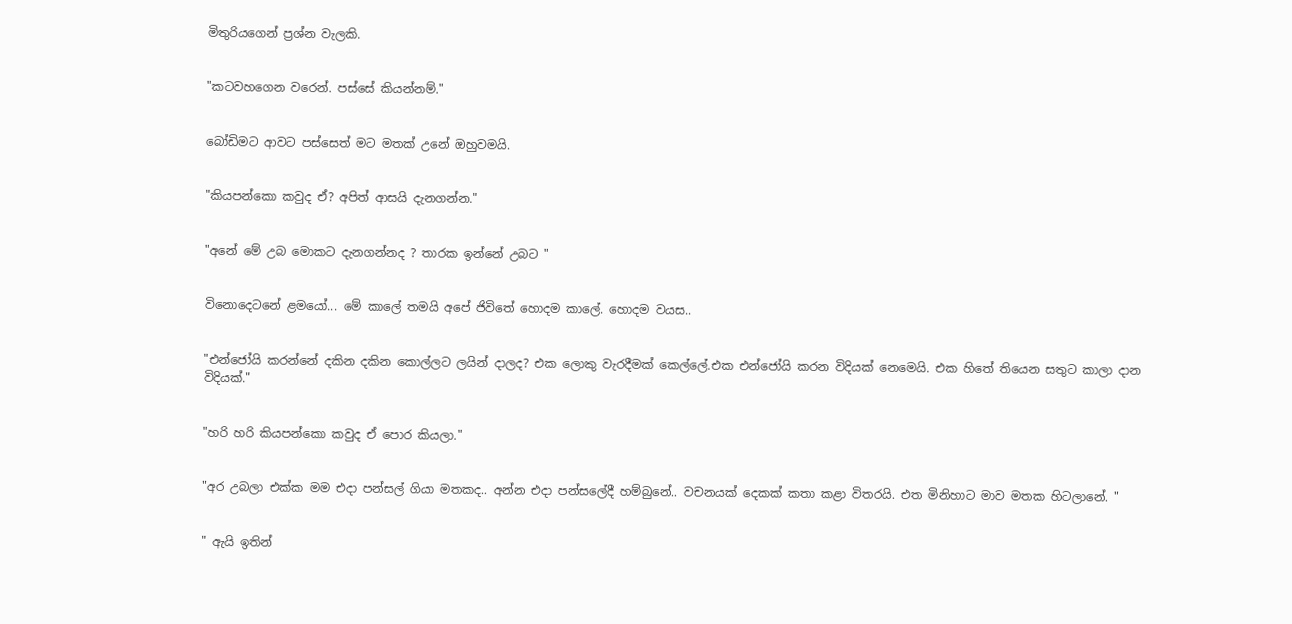මිතුරියගෙන් ප්‍රශ්න වැලකි.


"කටවහගෙන වරෙන්. පස්සේ කියන්නම්."


බෝඩිමට ආවට පස්සෙත් මට මතක් උනේ ඔහුවමයි.


"කියපන්කො කවුද ඒ? අපිත් ආසයි දැනගන්න."


"අනේ මේ උබ මොකට දැනගන්නද ? තාරක ඉන්නේ උබට "


විනොදෙටනේ ළමයෝ... මේ කාලේ තමයි අපේ ජිවිතේ හොදම කාලේ. හොදම වයස..


"එන්ජෝයි කරන්නේ දකින දකින කොල්ලට ලයින් දාලද? එක ලොකු වැරදීමක් කෙල්ලේ.එක එන්ජෝයි කරන විදියක් නෙමෙයි. එක හිතේ තියෙන සතුට කාලා දාන විදියක්."


"හරි හරි කියපන්කො කවුද ඒ පොර කියලා."


"අර උබලා එක්ක මම එදා පන්සල් ගියා මතකද.. අන්න එදා පන්සලේදී හම්බුනේ.. වචනයක් දෙකක් කතා කළා විතරයි. එත මිනිහාට මාව මතක හිටලානේ. "


" ඇයි ඉතින්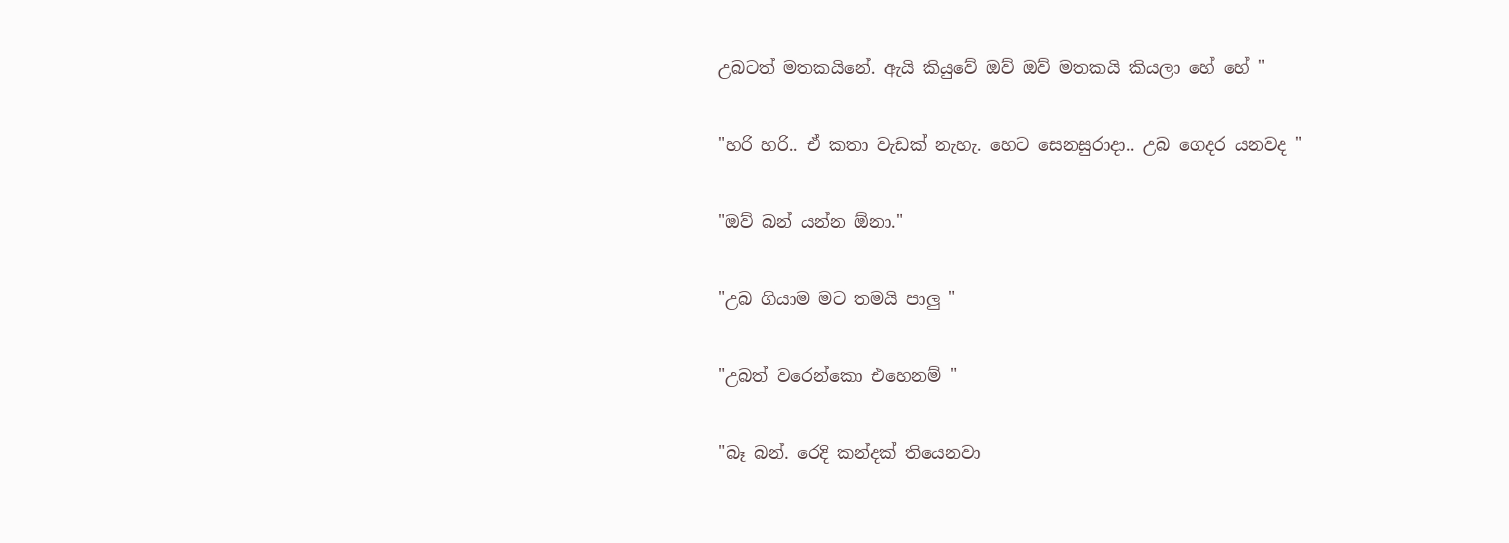උබටත් මතකයිනේ. ඇයි කියුවේ ඔව් ඔව් මතකයි කියලා හේ හේ "


"හරි හරි.. ඒ කතා වැඩක් නැහැ. හෙට සෙනසුරාදා.. උබ ගෙදර යනවද "


"ඔව් බන් යන්න ඕනා."


"උබ ගියාම මට තමයි පාලු "


"උබත් වරෙන්කො එහෙනම් "


"බෑ බන්. රෙදි කන්දක් තියෙනවා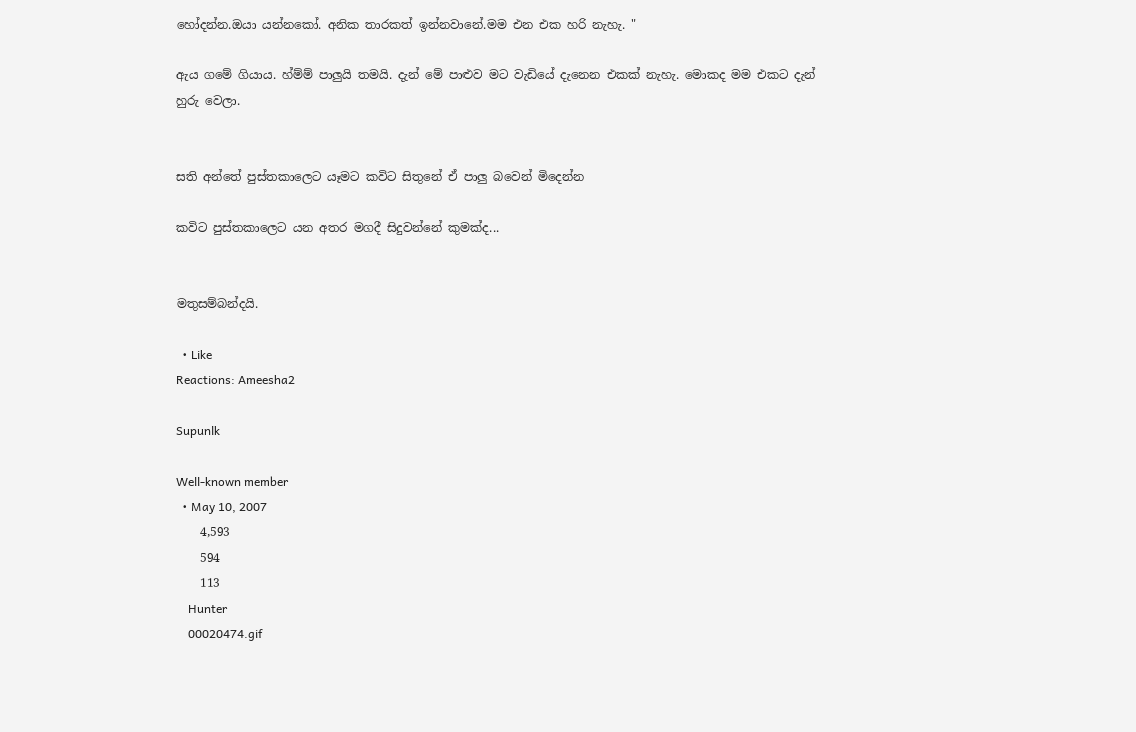හෝදන්න.ඔයා යන්නකෝ. අනික තාරකත් ඉන්නවානේ.මම එන එක හරි නැහැ. "

ඇය ගමේ ගියාය. හ්ම්ම් පාලුයි තමයි. දැන් මේ පාළුව මට වැඩියේ දැනෙන එකක් නැහැ. මොකද මම එකට දැන් හුරු වෙලා.


සති අන්තේ පුස්තකාලෙට යෑමට කවිට සිතුනේ ඒ පාලු බවෙන් මිදෙන්න

කවිට පුස්තකාලෙට යන අතර මගදී සිදුවන්නේ කුමක්ද...


මතුසම්බන්දයි.

  • Like
Reactions: Ameesha2

Supunlk

Well-known member
  • May 10, 2007
    4,593
    594
    113
    Hunter
    00020474.gif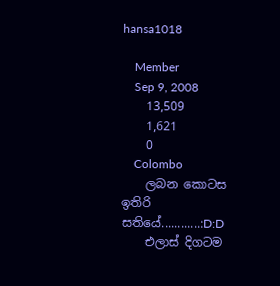hansa1018

    Member
    Sep 9, 2008
    13,509
    1,621
    0
    Colombo
    ලබන කොටස ඉතිරි සතියේ............:D:D
    එලාස් දිගටම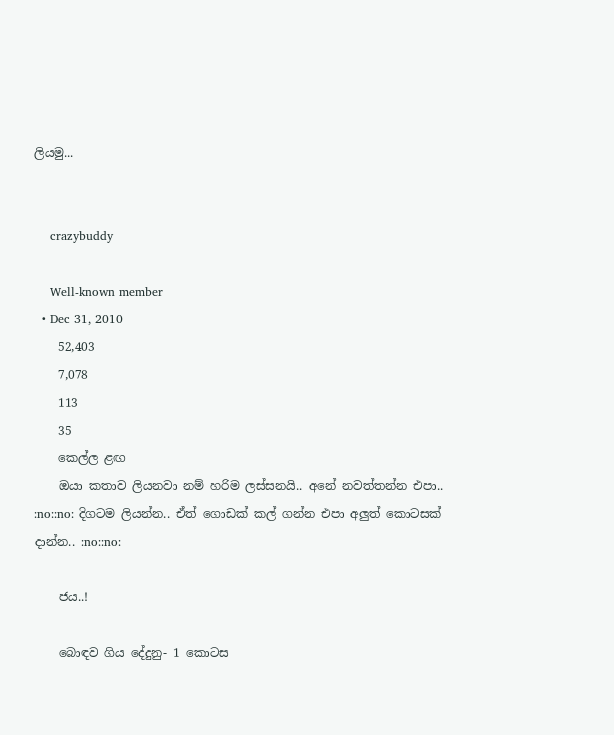ලියමු...


    crazybuddy

    Well-known member
  • Dec 31, 2010
    52,403
    7,078
    113
    35
    කෙල්ල ළඟ
    ඔයා කතාව ලියනවා නම් හරිම ලස්සනයි.. අනේ නවත්තන්න එපා.. :no::no: දිගටම ලියන්න.. ඒත් ගොඩක් කල් ගන්න එපා අලුත් කොටසක් දාන්න.. :no::no:

    ජය..!

    බොඳව ගිය දේදුනු- 1 කොටස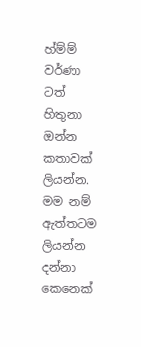හ්ම්ම් වර්ණා ටත් හිතුනා ඔන්න කතාවක් ලියන්න. මම නම් ඇත්තටම ලියන්න දන්නා කෙනෙක්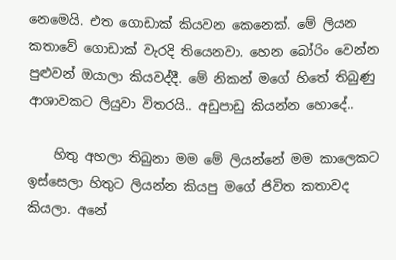නෙමෙයි. එත ගොඩාක් කියවන කෙනෙක්. මේ ලියන කතාවේ ගොඩාක් වැරදි තියෙනවා. හෙන බෝරිං වෙන්න පුළුවන් ඔයාලා කියවද්දී. මේ නිකන් මගේ හිතේ තිබුණු ආශාවකට ලියුවා විතරයි.. අඩුපාඩු කියන්න හොදේ..

    හිතු අහලා තිබුනා මම මේ ලියන්නේ මම කාලෙකට ඉස්සෙලා හිතුට ලියන්න කියපු මගේ ජිවිත කතාවද කියලා. අනේ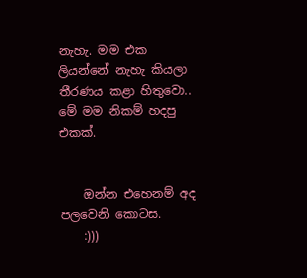නැහැ. මම එක ලියන්නේ නැහැ කියලා තීරණය කළා හිතුවො.. මේ මම නිකම් හදපු එකක්.


    ඔන්න එහෙනම් අද පලවෙනි කොටස.
    :)))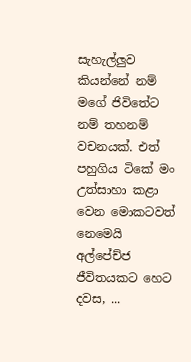සැහැල්ලුව කියන්නේ නම් මගේ ජිවිතේට නම් තහනම් වචනයක්. එත් පහුගිය ටිකේ මං උත්සාහා කළා වෙන මොකටවත් නෙමෙයි අල්පේච්ජ ජීවිතයකට හෙට දවස, ...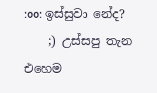:oo: ඉස්සුවා නේද?
    ;) උස්සපු තැන එහෙම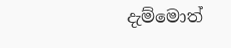දැම්මොත්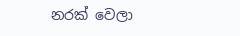නරක් වෙලා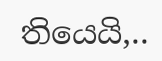තියෙයි,..